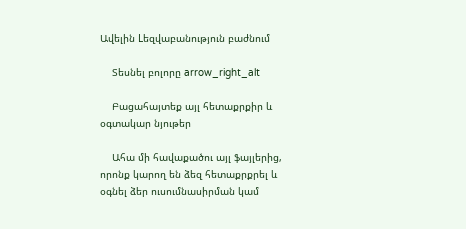Ավելին Lեզվաբանություն բաժնում

    Տեսնել բոլորը arrow_right_alt

    Բացահայտեք այլ հետաքրքիր և օգտակար նյութեր

    Ահա մի հավաքածու այլ ֆայլերից, որոնք կարող են ձեզ հետաքրքրել և օգնել ձեր ուսումնասիրման կամ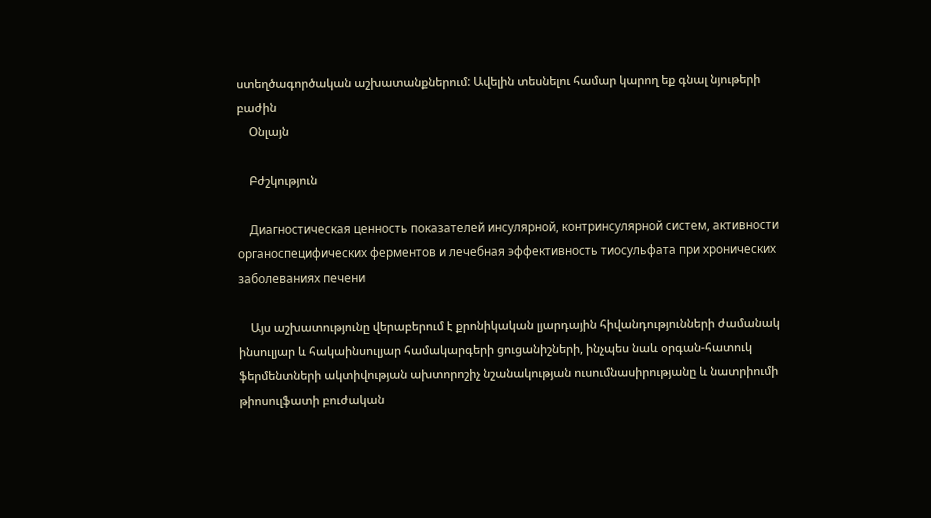ստեղծագործական աշխատանքներում: Ավելին տեսնելու համար կարող եք գնալ նյութերի բաժին
    Օնլայն

    Բժշկություն

    Диагностическая ценность показателей инсулярной, контринсулярной систем, активности органоспецифических ферментов и лечебная эффективность тиосульфата при хронических заболеваниях печени

    Այս աշխատությունը վերաբերում է քրոնիկական լյարդային հիվանդությունների ժամանակ ինսուլյար և հակաինսուլյար համակարգերի ցուցանիշների, ինչպես նաև օրգան-հատուկ ֆերմենտների ակտիվության ախտորոշիչ նշանակության ուսումնասիրությանը և նատրիումի թիոսուլֆատի բուժական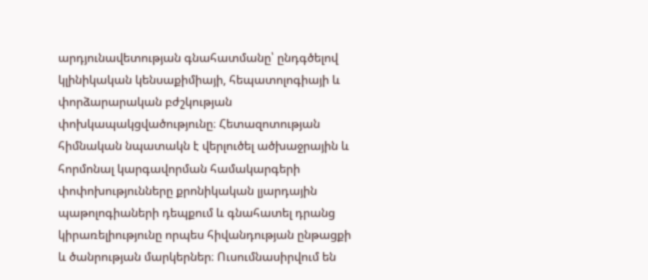արդյունավետության գնահատմանը՝ ընդգծելով կլինիկական կենսաքիմիայի, հեպատոլոգիայի և փորձարարական բժշկության փոխկապակցվածությունը։ Հետազոտության հիմնական նպատակն է վերլուծել ածխաջրային և հորմոնալ կարգավորման համակարգերի փոփոխությունները քրոնիկական լյարդային պաթոլոգիաների դեպքում և գնահատել դրանց կիրառելիությունը որպես հիվանդության ընթացքի և ծանրության մարկերներ։ Ուսումնասիրվում են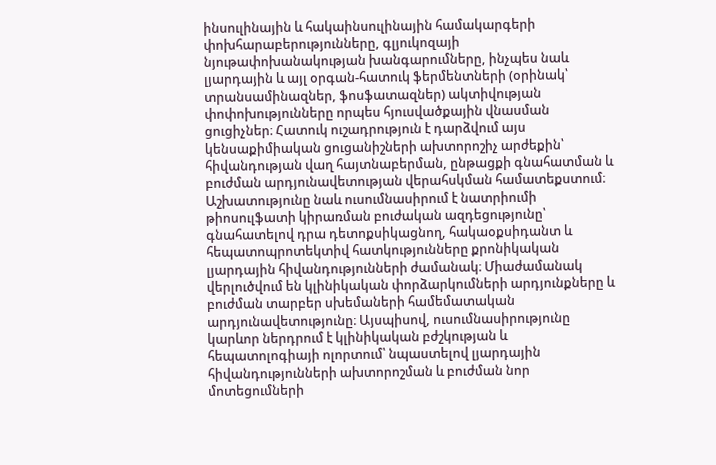ինսուլինային և հակաինսուլինային համակարգերի փոխհարաբերությունները, գլյուկոզայի նյութափոխանակության խանգարումները, ինչպես նաև լյարդային և այլ օրգան-հատուկ ֆերմենտների (օրինակ՝ տրանսամինազներ, ֆոսֆատազներ) ակտիվության փոփոխությունները որպես հյուսվածքային վնասման ցուցիչներ։ Հատուկ ուշադրություն է դարձվում այս կենսաքիմիական ցուցանիշների ախտորոշիչ արժեքին՝ հիվանդության վաղ հայտնաբերման, ընթացքի գնահատման և բուժման արդյունավետության վերահսկման համատեքստում։ Աշխատությունը նաև ուսումնասիրում է նատրիումի թիոսուլֆատի կիրառման բուժական ազդեցությունը՝ գնահատելով դրա դետոքսիկացնող, հակաօքսիդանտ և հեպատոպրոտեկտիվ հատկությունները քրոնիկական լյարդային հիվանդությունների ժամանակ։ Միաժամանակ վերլուծվում են կլինիկական փորձարկումների արդյունքները և բուժման տարբեր սխեմաների համեմատական արդյունավետությունը։ Այսպիսով, ուսումնասիրությունը կարևոր ներդրում է կլինիկական բժշկության և հեպատոլոգիայի ոլորտում՝ նպաստելով լյարդային հիվանդությունների ախտորոշման և բուժման նոր մոտեցումների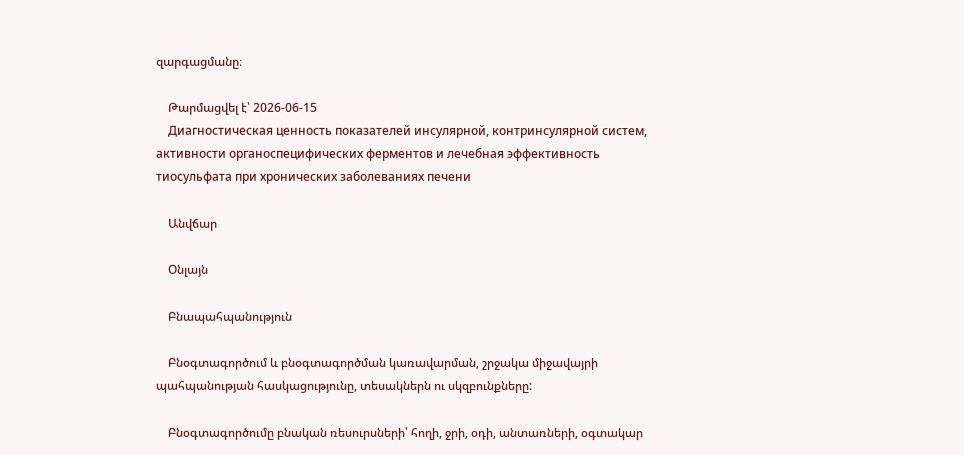զարգացմանը։

    Թարմացվել է՝ 2026-06-15
    Диагностическая ценность показателей инсулярной, контринсулярной систем, активности органоспецифических ферментов и лечебная эффективность тиосульфата при хронических заболеваниях печени

    Անվճար

    Օնլայն

    Բնապահպանություն

    Բնօգտագործում և բնօգտագործման կառավարման, շրջակա միջավայրի պահպանության հասկացությունը, տեսակներն ու սկզբունքները:

    Բնօգտագործումը բնական ռեսուրսների՝ հողի, ջրի, օդի, անտառների, օգտակար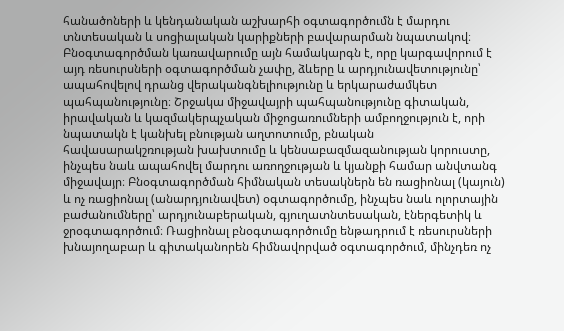հանածոների և կենդանական աշխարհի օգտագործումն է մարդու տնտեսական և սոցիալական կարիքների բավարարման նպատակով։ Բնօգտագործման կառավարումը այն համակարգն է, որը կարգավորում է այդ ռեսուրսների օգտագործման չափը, ձևերը և արդյունավետությունը՝ ապահովելով դրանց վերականգնելիությունը և երկարաժամկետ պահպանությունը։ Շրջակա միջավայրի պահպանությունը գիտական, իրավական և կազմակերպչական միջոցառումների ամբողջություն է, որի նպատակն է կանխել բնության աղտոտումը, բնական հավասարակշռության խախտումը և կենսաբազմազանության կորուստը, ինչպես նաև ապահովել մարդու առողջության և կյանքի համար անվտանգ միջավայր։ Բնօգտագործման հիմնական տեսակներն են ռացիոնալ (կայուն) և ոչ ռացիոնալ (անարդյունավետ) օգտագործումը, ինչպես նաև ոլորտային բաժանումները՝ արդյունաբերական, գյուղատնտեսական, էներգետիկ և ջրօգտագործում։ Ռացիոնալ բնօգտագործումը ենթադրում է ռեսուրսների խնայողաբար և գիտականորեն հիմնավորված օգտագործում, մինչդեռ ոչ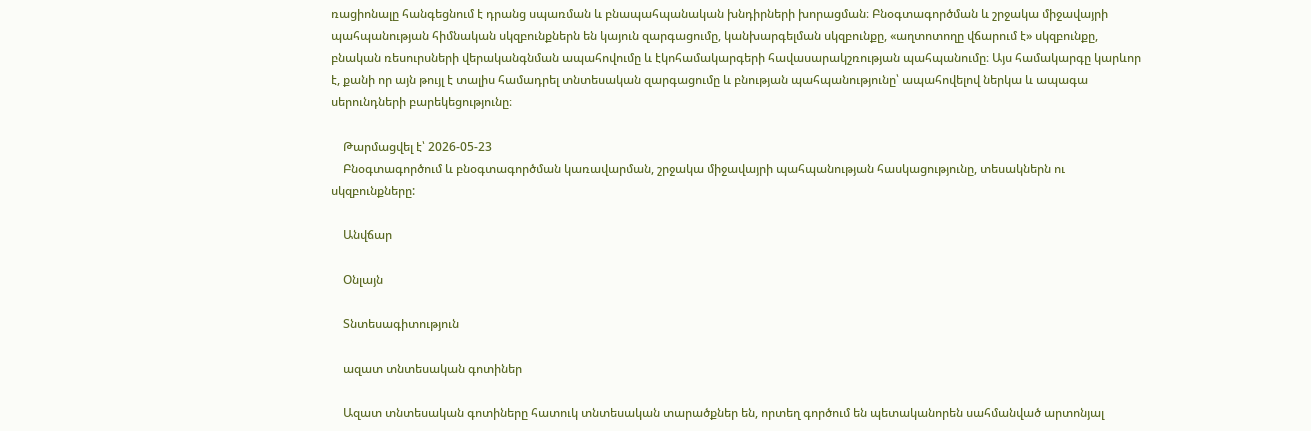ռացիոնալը հանգեցնում է դրանց սպառման և բնապահպանական խնդիրների խորացման։ Բնօգտագործման և շրջակա միջավայրի պահպանության հիմնական սկզբունքներն են կայուն զարգացումը, կանխարգելման սկզբունքը, «աղտոտողը վճարում է» սկզբունքը, բնական ռեսուրսների վերականգնման ապահովումը և էկոհամակարգերի հավասարակշռության պահպանումը։ Այս համակարգը կարևոր է, քանի որ այն թույլ է տալիս համադրել տնտեսական զարգացումը և բնության պահպանությունը՝ ապահովելով ներկա և ապագա սերունդների բարեկեցությունը։

    Թարմացվել է՝ 2026-05-23
    Բնօգտագործում և բնօգտագործման կառավարման, շրջակա միջավայրի պահպանության հասկացությունը, տեսակներն ու սկզբունքները:

    Անվճար

    Օնլայն

    Տնտեսագիտություն

    ազատ տնտեսական գոտիներ

    Ազատ տնտեսական գոտիները հատուկ տնտեսական տարածքներ են, որտեղ գործում են պետականորեն սահմանված արտոնյալ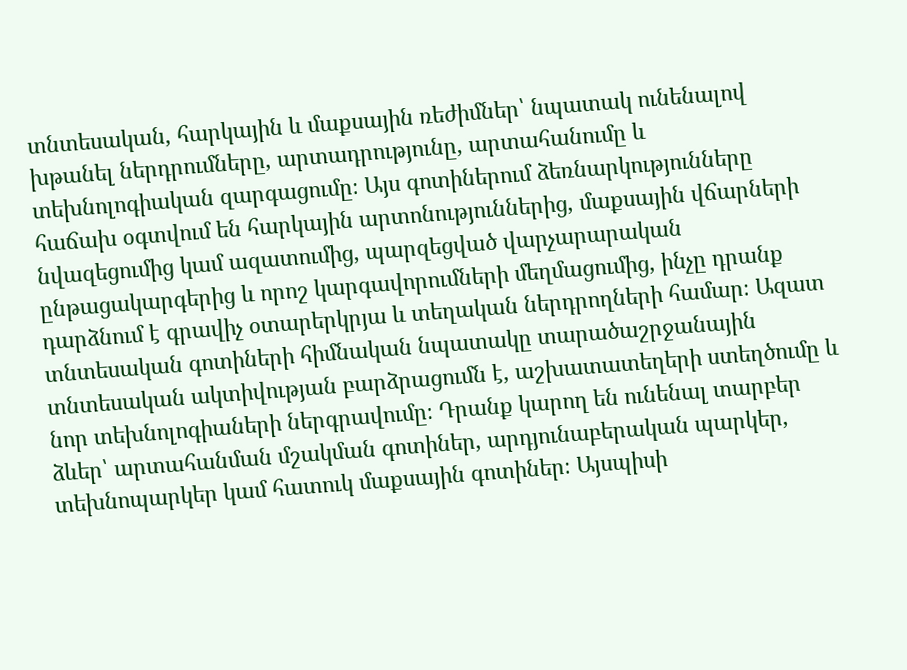տնտեսական, հարկային և մաքսային ռեժիմներ՝ նպատակ ունենալով խթանել ներդրումները, արտադրությունը, արտահանումը և տեխնոլոգիական զարգացումը։ Այս գոտիներում ձեռնարկությունները հաճախ օգտվում են հարկային արտոնություններից, մաքսային վճարների նվազեցումից կամ ազատումից, պարզեցված վարչարարական ընթացակարգերից և որոշ կարգավորումների մեղմացումից, ինչը դրանք դարձնում է գրավիչ օտարերկրյա և տեղական ներդրողների համար։ Ազատ տնտեսական գոտիների հիմնական նպատակը տարածաշրջանային տնտեսական ակտիվության բարձրացումն է, աշխատատեղերի ստեղծումը և նոր տեխնոլոգիաների ներգրավումը։ Դրանք կարող են ունենալ տարբեր ձևեր՝ արտահանման մշակման գոտիներ, արդյունաբերական պարկեր, տեխնոպարկեր կամ հատուկ մաքսային գոտիներ։ Այսպիսի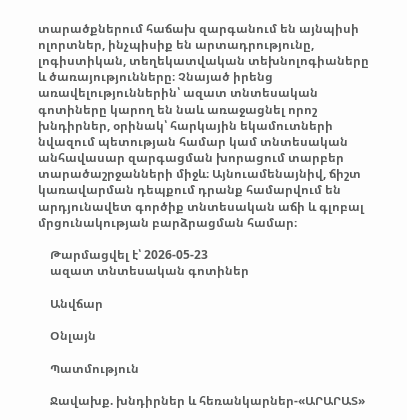տարածքներում հաճախ զարգանում են այնպիսի ոլորտներ, ինչպիսիք են արտադրությունը, լոգիստիկան, տեղեկատվական տեխնոլոգիաները և ծառայությունները։ Չնայած իրենց առավելություններին՝ ազատ տնտեսական գոտիները կարող են նաև առաջացնել որոշ խնդիրներ, օրինակ՝ հարկային եկամուտների նվազում պետության համար կամ տնտեսական անհավասար զարգացման խորացում տարբեր տարածաշրջանների միջև։ Այնուամենայնիվ, ճիշտ կառավարման դեպքում դրանք համարվում են արդյունավետ գործիք տնտեսական աճի և գլոբալ մրցունակության բարձրացման համար։

    Թարմացվել է՝ 2026-05-23
    ազատ տնտեսական գոտիներ

    Անվճար

    Օնլայն

    Պատմություն

    Ջավախք. խնդիրներ և հեռանկարներ-«ԱՐԱՐԱՏ»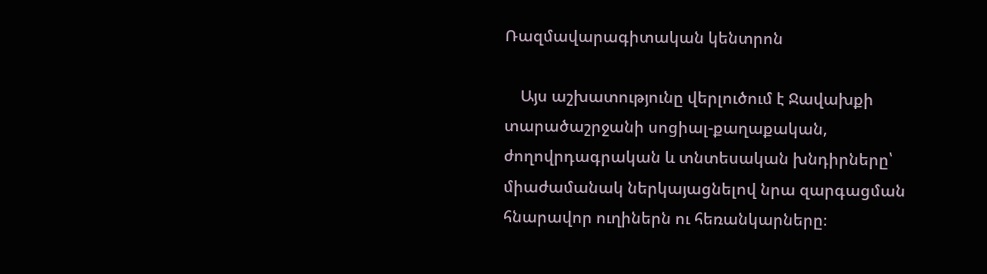Ռազմավարագիտական կենտրոն

    Այս աշխատությունը վերլուծում է Ջավախքի տարածաշրջանի սոցիալ-քաղաքական, ժողովրդագրական և տնտեսական խնդիրները՝ միաժամանակ ներկայացնելով նրա զարգացման հնարավոր ուղիներն ու հեռանկարները։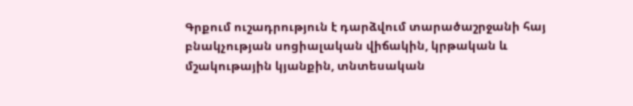Գրքում ուշադրություն է դարձվում տարածաշրջանի հայ բնակչության սոցիալական վիճակին, կրթական և մշակութային կյանքին, տնտեսական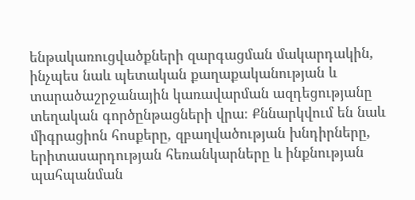ենթակառուցվածքների զարգացման մակարդակին, ինչպես նաև պետական քաղաքականության և տարածաշրջանային կառավարման ազդեցությանը տեղական գործընթացների վրա։ Քննարկվում են նաև միգրացիոն հոսքերը, զբաղվածության խնդիրները, երիտասարդության հեռանկարները և ինքնության պահպանման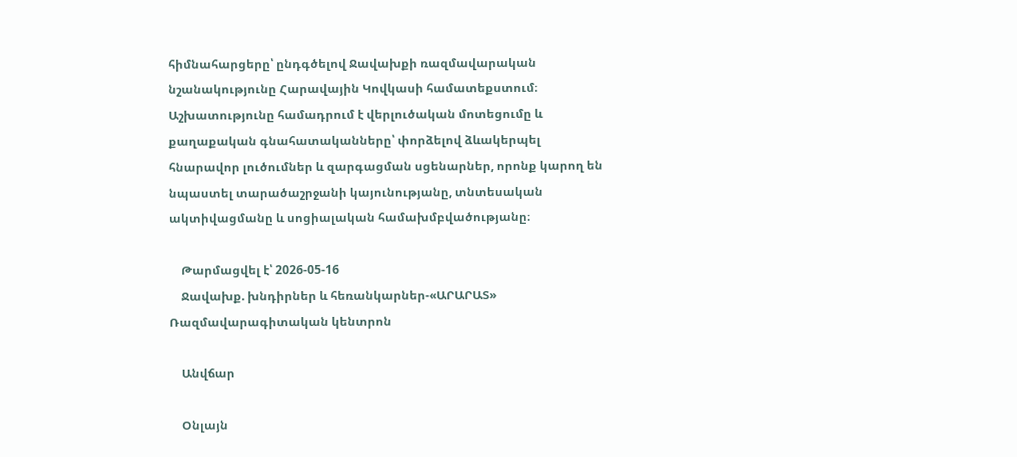հիմնահարցերը՝ ընդգծելով Ջավախքի ռազմավարական նշանակությունը Հարավային Կովկասի համատեքստում։ Աշխատությունը համադրում է վերլուծական մոտեցումը և քաղաքական գնահատականները՝ փորձելով ձևակերպել հնարավոր լուծումներ և զարգացման սցենարներ, որոնք կարող են նպաստել տարածաշրջանի կայունությանը, տնտեսական ակտիվացմանը և սոցիալական համախմբվածությանը։

    Թարմացվել է՝ 2026-05-16
    Ջավախք. խնդիրներ և հեռանկարներ-«ԱՐԱՐԱՏ» Ռազմավարագիտական կենտրոն

    Անվճար

    Օնլայն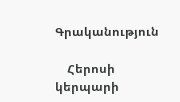Գրականություն

    Հերոսի կերպարի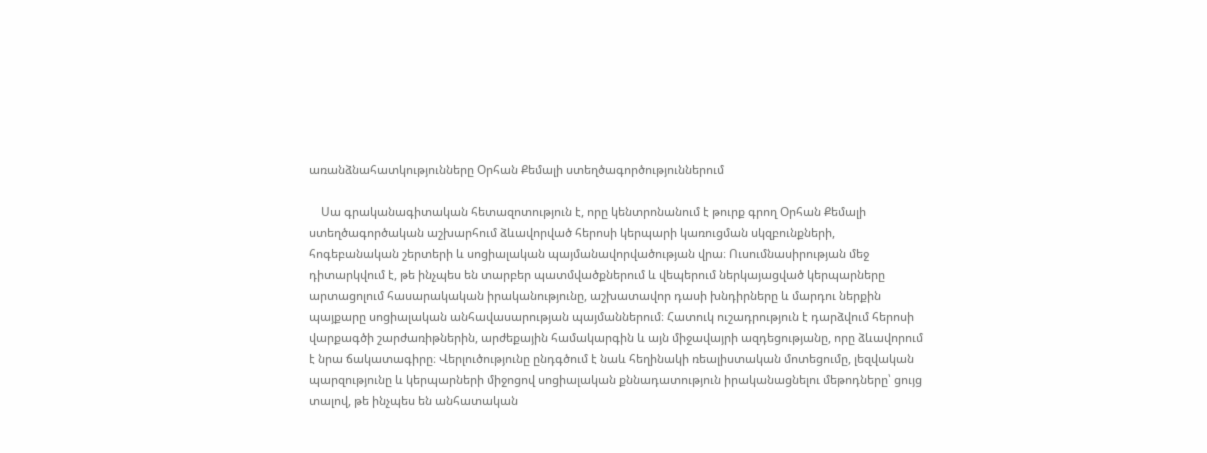առանձնահատկությունները Օրհան Քեմալի ստեղծագործություններում

    Սա գրականագիտական հետազոտություն է, որը կենտրոնանում է թուրք գրող Օրհան Քեմալի ստեղծագործական աշխարհում ձևավորված հերոսի կերպարի կառուցման սկզբունքների, հոգեբանական շերտերի և սոցիալական պայմանավորվածության վրա։ Ուսումնասիրության մեջ դիտարկվում է, թե ինչպես են տարբեր պատմվածքներում և վեպերում ներկայացված կերպարները արտացոլում հասարակական իրականությունը, աշխատավոր դասի խնդիրները և մարդու ներքին պայքարը սոցիալական անհավասարության պայմաններում։ Հատուկ ուշադրություն է դարձվում հերոսի վարքագծի շարժառիթներին, արժեքային համակարգին և այն միջավայրի ազդեցությանը, որը ձևավորում է նրա ճակատագիրը։ Վերլուծությունը ընդգծում է նաև հեղինակի ռեալիստական մոտեցումը, լեզվական պարզությունը և կերպարների միջոցով սոցիալական քննադատություն իրականացնելու մեթոդները՝ ցույց տալով, թե ինչպես են անհատական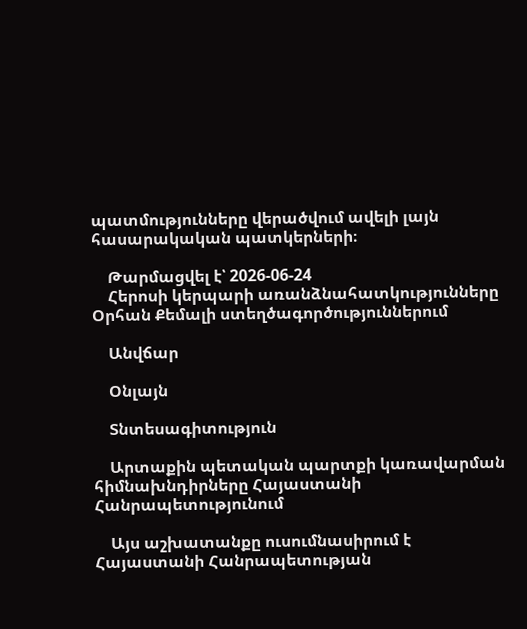պատմությունները վերածվում ավելի լայն հասարակական պատկերների։

    Թարմացվել է՝ 2026-06-24
    Հերոսի կերպարի առանձնահատկությունները Օրհան Քեմալի ստեղծագործություններում

    Անվճար

    Օնլայն

    Տնտեսագիտություն

    Արտաքին պետական պարտքի կառավարման հիմնախնդիրները Հայաստանի Հանրապետությունում

    Այս աշխատանքը ուսումնասիրում է Հայաստանի Հանրապետության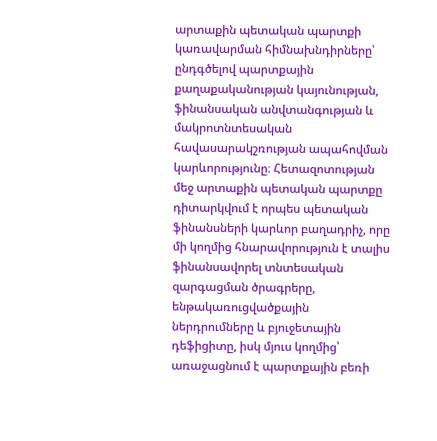արտաքին պետական պարտքի կառավարման հիմնախնդիրները՝ ընդգծելով պարտքային քաղաքականության կայունության, ֆինանսական անվտանգության և մակրոտնտեսական հավասարակշռության ապահովման կարևորությունը։ Հետազոտության մեջ արտաքին պետական պարտքը դիտարկվում է որպես պետական ֆինանսների կարևոր բաղադրիչ, որը մի կողմից հնարավորություն է տալիս ֆինանսավորել տնտեսական զարգացման ծրագրերը, ենթակառուցվածքային ներդրումները և բյուջետային դեֆիցիտը, իսկ մյուս կողմից՝ առաջացնում է պարտքային բեռի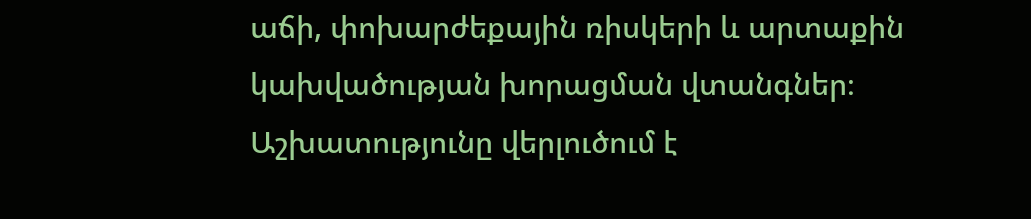աճի, փոխարժեքային ռիսկերի և արտաքին կախվածության խորացման վտանգներ։ Աշխատությունը վերլուծում է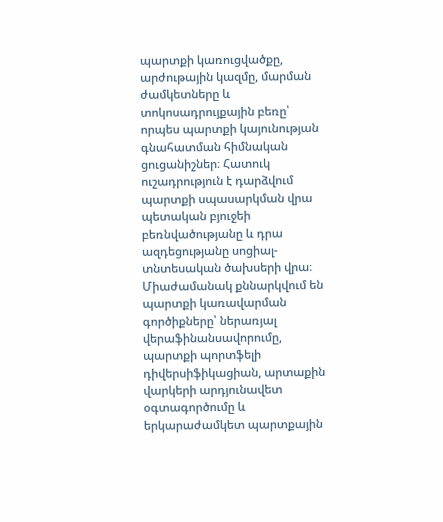պարտքի կառուցվածքը, արժութային կազմը, մարման ժամկետները և տոկոսադրույքային բեռը՝ որպես պարտքի կայունության գնահատման հիմնական ցուցանիշներ։ Հատուկ ուշադրություն է դարձվում պարտքի սպասարկման վրա պետական բյուջեի բեռնվածությանը և դրա ազդեցությանը սոցիալ-տնտեսական ծախսերի վրա։ Միաժամանակ քննարկվում են պարտքի կառավարման գործիքները՝ ներառյալ վերաֆինանսավորումը, պարտքի պորտֆելի դիվերսիֆիկացիան, արտաքին վարկերի արդյունավետ օգտագործումը և երկարաժամկետ պարտքային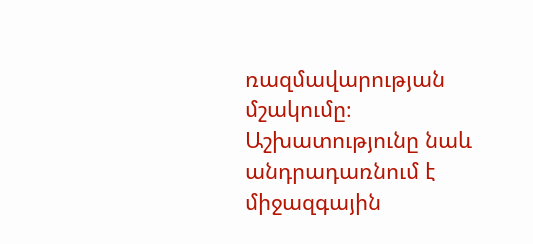ռազմավարության մշակումը։ Աշխատությունը նաև անդրադառնում է միջազգային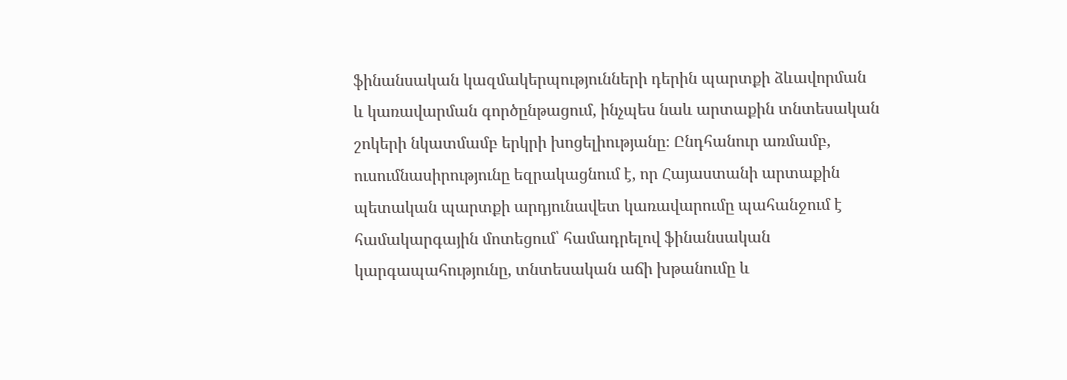ֆինանսական կազմակերպությունների դերին պարտքի ձևավորման և կառավարման գործընթացում, ինչպես նաև արտաքին տնտեսական շոկերի նկատմամբ երկրի խոցելիությանը։ Ընդհանուր առմամբ, ուսումնասիրությունը եզրակացնում է, որ Հայաստանի արտաքին պետական պարտքի արդյունավետ կառավարումը պահանջում է համակարգային մոտեցում՝ համադրելով ֆինանսական կարգապահությունը, տնտեսական աճի խթանումը և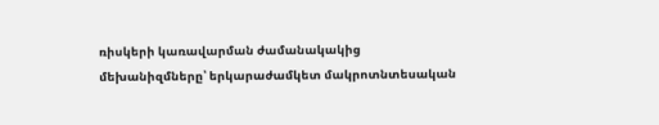ռիսկերի կառավարման ժամանակակից մեխանիզմները՝ երկարաժամկետ մակրոտնտեսական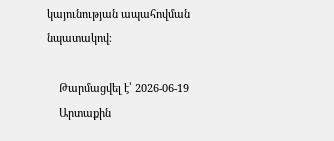կայունության ապահովման նպատակով։

    Թարմացվել է՝ 2026-06-19
    Արտաքին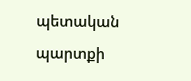պետական պարտքի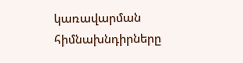կառավարման հիմնախնդիրները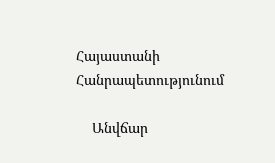Հայաստանի Հանրապետությունում

    Անվճար